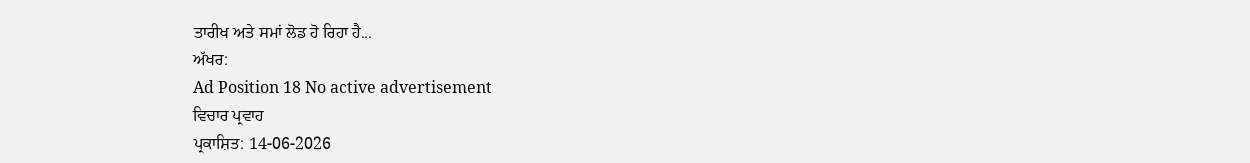ਤਾਰੀਖ ਅਤੇ ਸਮਾਂ ਲੋਡ ਹੋ ਰਿਹਾ ਹੈ...
ਅੱਖਰ:
Ad Position 18 No active advertisement
ਵਿਚਾਰ ਪ੍ਰਵਾਹ
ਪ੍ਰਕਾਸ਼ਿਤ: 14-06-2026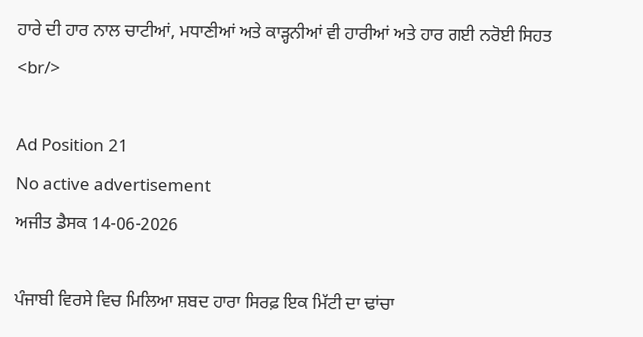ਹਾਰੇ ਦੀ ਹਾਰ ਨਾਲ ਚਾਟੀਆਂ, ਮਧਾਣੀਆਂ ਅਤੇ ਕਾੜ੍ਹਨੀਆਂ ਵੀ ਹਾਰੀਆਂ ਅਤੇ ਹਾਰ ਗਈ ਨਰੋਈ ਸਿਹਤ <br/>

Ad Position 21
No active advertisement
ਅਜੀਤ ਡੈਸਕ 14-06-2026

ਪੰਜਾਬੀ ਵਿਰਸੇ ਵਿਚ ਮਿਲਿਆ ਸ਼ਬਦ ਹਾਰਾ ਸਿਰਫ਼ ਇਕ ਮਿੱਟੀ ਦਾ ਢਾਂਚਾ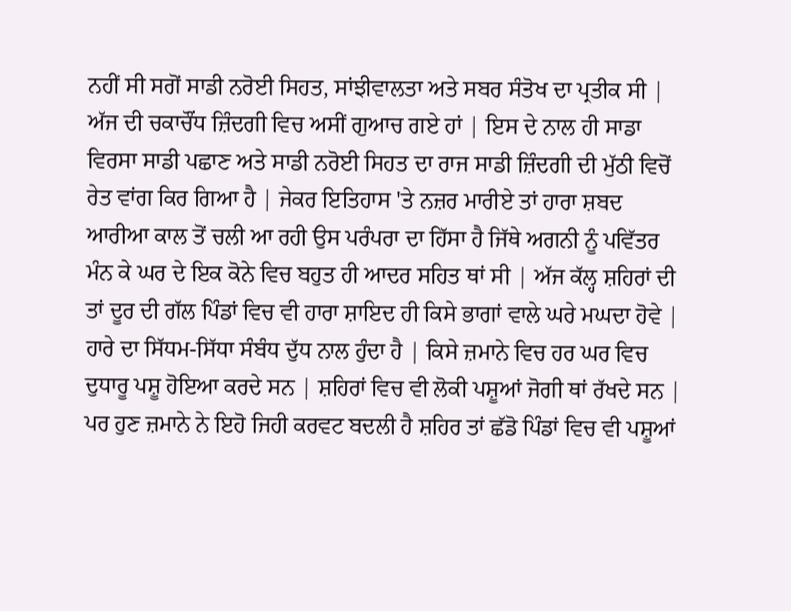ਨਹੀਂ ਸੀ ਸਗੋਂ ਸਾਡੀ ਨਰੋਈ ਸਿਹਤ, ਸਾਂਝੀਵਾਲਤਾ ਅਤੇ ਸਬਰ ਸੰਤੋਖ ਦਾ ਪ੍ਰਤੀਕ ਸੀ | ਅੱਜ ਦੀ ਚਕਾਚੌਂਧ ਜ਼ਿੰਦਗੀ ਵਿਚ ਅਸੀਂ ਗੁਆਚ ਗਏ ਹਾਂ | ਇਸ ਦੇ ਨਾਲ ਹੀ ਸਾਡਾ ਵਿਰਸਾ ਸਾਡੀ ਪਛਾਣ ਅਤੇ ਸਾਡੀ ਨਰੋਈ ਸਿਹਤ ਦਾ ਰਾਜ ਸਾਡੀ ਜ਼ਿੰਦਗੀ ਦੀ ਮੁੱਠੀ ਵਿਚੋਂ ਰੇਤ ਵਾਂਗ ਕਿਰ ਗਿਆ ਹੈ | ਜੇਕਰ ਇਤਿਹਾਸ 'ਤੇ ਨਜ਼ਰ ਮਾਰੀਏ ਤਾਂ ਹਾਰਾ ਸ਼ਬਦ ਆਰੀਆ ਕਾਲ ਤੋਂ ਚਲੀ ਆ ਰਹੀ ਉਸ ਪਰੰਪਰਾ ਦਾ ਹਿੱਸਾ ਹੈ ਜਿੱਥੇ ਅਗਨੀ ਨੂੰ ਪਵਿੱਤਰ ਮੰਨ ਕੇ ਘਰ ਦੇ ਇਕ ਕੋਨੇ ਵਿਚ ਬਹੁਤ ਹੀ ਆਦਰ ਸਹਿਤ ਥਾਂ ਸੀ | ਅੱਜ ਕੱਲ੍ਹ ਸ਼ਹਿਰਾਂ ਦੀ ਤਾਂ ਦੂਰ ਦੀ ਗੱਲ ਪਿੰਡਾਂ ਵਿਚ ਵੀ ਹਾਰਾ ਸ਼ਾਇਦ ਹੀ ਕਿਸੇ ਭਾਗਾਂ ਵਾਲੇ ਘਰੇ ਮਘਦਾ ਹੋਵੇ | ਹਾਰੇ ਦਾ ਸਿੱਧਮ-ਸਿੱਧਾ ਸੰਬੰਧ ਦੁੱਧ ਨਾਲ ਹੁੰਦਾ ਹੈ | ਕਿਸੇ ਜ਼ਮਾਨੇ ਵਿਚ ਹਰ ਘਰ ਵਿਚ ਦੁਧਾਰੂ ਪਸ਼ੂ ਹੋਇਆ ਕਰਦੇ ਸਨ | ਸ਼ਹਿਰਾਂ ਵਿਚ ਵੀ ਲੋਕੀ ਪਸ਼ੂਆਂ ਜੋਗੀ ਥਾਂ ਰੱਖਦੇ ਸਨ | ਪਰ ਹੁਣ ਜ਼ਮਾਨੇ ਨੇ ਇਹੋ ਜਿਹੀ ਕਰਵਟ ਬਦਲੀ ਹੈ ਸ਼ਹਿਰ ਤਾਂ ਛੱਡੋ ਪਿੰਡਾਂ ਵਿਚ ਵੀ ਪਸ਼ੂਆਂ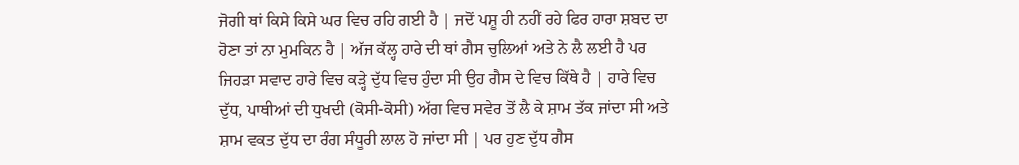ਜੋਗੀ ਥਾਂ ਕਿਸੇ ਕਿਸੇ ਘਰ ਵਿਚ ਰਹਿ ਗਈ ਹੈ | ਜਦੋਂ ਪਸ਼ੂ ਹੀ ਨਹੀਂ ਰਹੇ ਫਿਰ ਹਾਰਾ ਸ਼ਬਦ ਦਾ ਹੋਣਾ ਤਾਂ ਨਾ ਮੁਮਕਿਨ ਹੈ | ਅੱਜ ਕੱਲ੍ਹ ਹਾਰੇ ਦੀ ਥਾਂ ਗੈਸ ਚੁਲਿਆਂ ਅਤੇ ਨੇ ਲੈ ਲਈ ਹੈ ਪਰ ਜਿਹੜਾ ਸਵਾਦ ਹਾਰੇ ਵਿਚ ਕੜ੍ਹੇ ਦੁੱਧ ਵਿਚ ਹੁੰਦਾ ਸੀ ਉਹ ਗੈਸ ਦੇ ਵਿਚ ਕਿੱਥੇ ਹੈ | ਹਾਰੇ ਵਿਚ ਦੁੱਧ, ਪਾਥੀਆਂ ਦੀ ਧੁਖਦੀ (ਕੋਸੀ-ਕੋਸੀ) ਅੱਗ ਵਿਚ ਸਵੇਰ ਤੋਂ ਲੈ ਕੇ ਸ਼ਾਮ ਤੱਕ ਜਾਂਦਾ ਸੀ ਅਤੇ ਸ਼ਾਮ ਵਕਤ ਦੁੱਧ ਦਾ ਰੰਗ ਸੰਧੂਰੀ ਲਾਲ ਹੋ ਜਾਂਦਾ ਸੀ | ਪਰ ਹੁਣ ਦੁੱਧ ਗੈਸ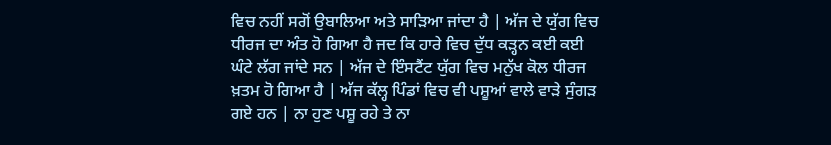ਵਿਚ ਨਹੀਂ ਸਗੋਂ ਉਬਾਲਿਆ ਅਤੇ ਸਾੜਿਆ ਜਾਂਦਾ ਹੈ | ਅੱਜ ਦੇ ਯੁੱਗ ਵਿਚ ਧੀਰਜ ਦਾ ਅੰਤ ਹੋ ਗਿਆ ਹੈ ਜਦ ਕਿ ਹਾਰੇ ਵਿਚ ਦੁੱਧ ਕੜ੍ਹਨ ਕਈ ਕਈ ਘੰਟੇ ਲੱਗ ਜਾਂਦੇ ਸਨ | ਅੱਜ ਦੇ ਇੰਸਟੈਂਟ ਯੁੱਗ ਵਿਚ ਮਨੁੱਖ ਕੋਲ ਧੀਰਜ ਖ਼ਤਮ ਹੋ ਗਿਆ ਹੈ | ਅੱਜ ਕੱਲ੍ਹ ਪਿੰਡਾਂ ਵਿਚ ਵੀ ਪਸ਼ੂਆਂ ਵਾਲੇ ਵਾੜੇ ਸੁੰਗੜ ਗਏ ਹਨ | ਨਾ ਹੁਣ ਪਸ਼ੂ ਰਹੇ ਤੇ ਨਾ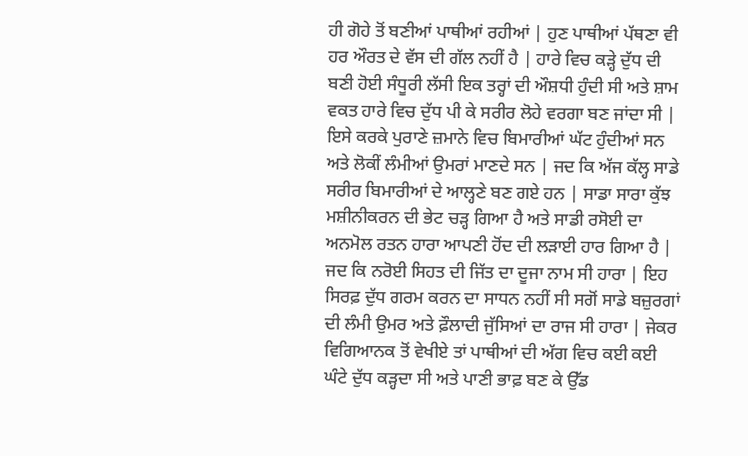ਹੀ ਗੋਹੇ ਤੋਂ ਬਣੀਆਂ ਪਾਥੀਆਂ ਰਹੀਆਂ | ਹੁਣ ਪਾਥੀਆਂ ਪੱਥਣਾ ਵੀ ਹਰ ਔਰਤ ਦੇ ਵੱਸ ਦੀ ਗੱਲ ਨਹੀਂ ਹੈ | ਹਾਰੇ ਵਿਚ ਕੜ੍ਹੇ ਦੁੱਧ ਦੀ ਬਣੀ ਹੋਈ ਸੰਧੂਰੀ ਲੱਸੀ ਇਕ ਤਰ੍ਹਾਂ ਦੀ ਔਸ਼ਧੀ ਹੁੰਦੀ ਸੀ ਅਤੇ ਸ਼ਾਮ ਵਕਤ ਹਾਰੇ ਵਿਚ ਦੁੱਧ ਪੀ ਕੇ ਸਰੀਰ ਲੋਹੇ ਵਰਗਾ ਬਣ ਜਾਂਦਾ ਸੀ | ਇਸੇ ਕਰਕੇ ਪੁਰਾਣੇ ਜ਼ਮਾਨੇ ਵਿਚ ਬਿਮਾਰੀਆਂ ਘੱਟ ਹੁੰਦੀਆਂ ਸਨ ਅਤੇ ਲੋਕੀਂ ਲੰਮੀਆਂ ਉਮਰਾਂ ਮਾਣਦੇ ਸਨ | ਜਦ ਕਿ ਅੱਜ ਕੱਲ੍ਹ ਸਾਡੇ ਸਰੀਰ ਬਿਮਾਰੀਆਂ ਦੇ ਆਲ੍ਹਣੇ ਬਣ ਗਏ ਹਨ | ਸਾਡਾ ਸਾਰਾ ਕੁੱਝ ਮਸ਼ੀਨੀਕਰਨ ਦੀ ਭੇਟ ਚੜ੍ਹ ਗਿਆ ਹੈ ਅਤੇ ਸਾਡੀ ਰਸੋਈ ਦਾ ਅਨਮੋਲ ਰਤਨ ਹਾਰਾ ਆਪਣੀ ਹੋਂਦ ਦੀ ਲੜਾਈ ਹਾਰ ਗਿਆ ਹੈ | ਜਦ ਕਿ ਨਰੋਈ ਸਿਹਤ ਦੀ ਜਿੱਤ ਦਾ ਦੂਜਾ ਨਾਮ ਸੀ ਹਾਰਾ | ਇਹ ਸਿਰਫ਼ ਦੁੱਧ ਗਰਮ ਕਰਨ ਦਾ ਸਾਧਨ ਨਹੀਂ ਸੀ ਸਗੋਂ ਸਾਡੇ ਬਜ਼ੁਰਗਾਂ ਦੀ ਲੰਮੀ ਉਮਰ ਅਤੇ ਫ਼ੌਲਾਦੀ ਜੁੱਸਿਆਂ ਦਾ ਰਾਜ ਸੀ ਹਾਰਾ | ਜੇਕਰ ਵਿਗਿਆਨਕ ਤੋਂ ਵੇਖੀਏ ਤਾਂ ਪਾਥੀਆਂ ਦੀ ਅੱਗ ਵਿਚ ਕਈ ਕਈ ਘੰਟੇ ਦੁੱਧ ਕੜ੍ਹਦਾ ਸੀ ਅਤੇ ਪਾਣੀ ਭਾਫ਼ ਬਣ ਕੇ ਉੱਡ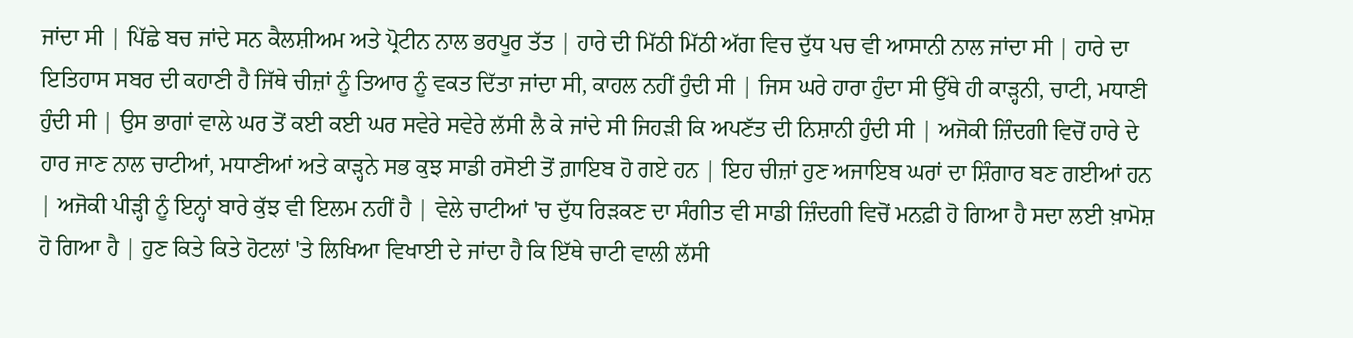ਜਾਂਦਾ ਸੀ | ਪਿੱਛੇ ਬਚ ਜਾਂਦੇ ਸਨ ਕੈਲਸ਼ੀਅਮ ਅਤੇ ਪ੍ਰੋਟੀਨ ਨਾਲ ਭਰਪੂਰ ਤੱਤ | ਹਾਰੇ ਦੀ ਮਿੱਠੀ ਮਿੱਠੀ ਅੱਗ ਵਿਚ ਦੁੱਧ ਪਚ ਵੀ ਆਸਾਨੀ ਨਾਲ ਜਾਂਦਾ ਸੀ | ਹਾਰੇ ਦਾ ਇਤਿਹਾਸ ਸਬਰ ਦੀ ਕਹਾਣੀ ਹੈ ਜਿੱਥੇ ਚੀਜ਼ਾਂ ਨੂੰ ਤਿਆਰ ਨੂੰ ਵਕਤ ਦਿੱਤਾ ਜਾਂਦਾ ਸੀ, ਕਾਹਲ ਨਹੀਂ ਹੁੰਦੀ ਸੀ | ਜਿਸ ਘਰੇ ਹਾਰਾ ਹੁੰਦਾ ਸੀ ਉੱਥੇ ਹੀ ਕਾੜ੍ਹਨੀ, ਚਾਟੀ, ਮਧਾਣੀ ਹੁੰਦੀ ਸੀ | ਉਸ ਭਾਗਾਂ ਵਾਲੇ ਘਰ ਤੋਂ ਕਈ ਕਈ ਘਰ ਸਵੇਰੇ ਸਵੇਰੇ ਲੱਸੀ ਲੈ ਕੇ ਜਾਂਦੇ ਸੀ ਜਿਹੜੀ ਕਿ ਅਪਣੱਤ ਦੀ ਨਿਸ਼ਾਨੀ ਹੁੰਦੀ ਸੀ | ਅਜੋਕੀ ਜ਼ਿੰਦਗੀ ਵਿਚੋਂ ਹਾਰੇ ਦੇ ਹਾਰ ਜਾਣ ਨਾਲ ਚਾਟੀਆਂ, ਮਧਾਣੀਆਂ ਅਤੇ ਕਾੜ੍ਹਨੇ ਸਭ ਕੁਝ ਸਾਡੀ ਰਸੋਈ ਤੋਂ ਗ਼ਾਇਬ ਹੋ ਗਏ ਹਨ | ਇਹ ਚੀਜ਼ਾਂ ਹੁਣ ਅਜਾਇਬ ਘਰਾਂ ਦਾ ਸ਼ਿੰਗਾਰ ਬਣ ਗਈਆਂ ਹਨ | ਅਜੋਕੀ ਪੀੜ੍ਹੀ ਨੂੰ ਇਨ੍ਹਾਂ ਬਾਰੇ ਕੁੱਝ ਵੀ ਇਲਮ ਨਹੀਂ ਹੈ | ਵੇਲੇ ਚਾਟੀਆਂ 'ਚ ਦੁੱਧ ਰਿੜਕਣ ਦਾ ਸੰਗੀਤ ਵੀ ਸਾਡੀ ਜ਼ਿੰਦਗੀ ਵਿਚੋਂ ਮਨਫ਼ੀ ਹੋ ਗਿਆ ਹੈ ਸਦਾ ਲਈ ਖ਼ਾਮੋਸ਼ ਹੋ ਗਿਆ ਹੈ | ਹੁਣ ਕਿਤੇ ਕਿਤੇ ਹੋਟਲਾਂ 'ਤੇ ਲਿਖਿਆ ਵਿਖਾਈ ਦੇ ਜਾਂਦਾ ਹੈ ਕਿ ਇੱਥੇ ਚਾਟੀ ਵਾਲੀ ਲੱਸੀ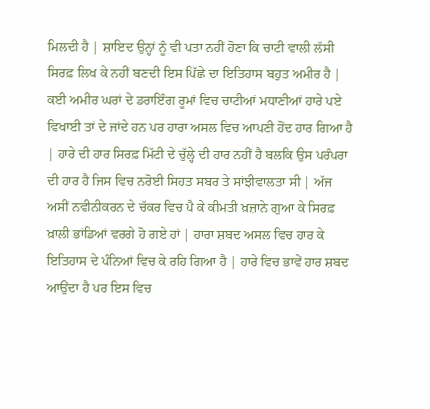ਮਿਲਦੀ ਹੈ | ਸ਼ਾਇਦ ਉਨ੍ਹਾਂ ਨੂੰ ਵੀ ਪਤਾ ਨਹੀਂ ਹੋਣਾ ਕਿ ਚਾਟੀ ਵਾਲੀ ਲੱਸੀ ਸਿਰਫ਼ ਲਿਖ ਕੇ ਨਹੀਂ ਬਣਦੀ ਇਸ ਪਿੱਛੇ ਦਾ ਇਤਿਹਾਸ ਬਹੁਤ ਅਮੀਰ ਹੈ | ਕਈ ਅਮੀਰ ਘਰਾਂ ਦੇ ਡਰਾਇੰਗ ਰੂਮਾਂ ਵਿਚ ਚਾਟੀਆਂ ਮਧਾਣੀਆਂ ਹਾਰੇ ਪਏ ਵਿਖਾਈ ਤਾਂ ਦੇ ਜਾਂਦੇ ਹਨ ਪਰ ਹਾਰਾ ਅਸਲ ਵਿਚ ਆਪਣੀ ਹੋਂਦ ਹਾਰ ਗਿਆ ਹੈ | ਹਾਰੇ ਦੀ ਹਾਰ ਸਿਰਫ਼ ਮਿੱਟੀ ਦੇ ਚੁੱਲ੍ਹੇ ਦੀ ਹਾਰ ਨਹੀਂ ਹੈ ਬਲਕਿ ਉਸ ਪਰੰਪਰਾ ਦੀ ਹਾਰ ਹੈ ਜਿਸ ਵਿਚ ਨਰੋਈ ਸਿਹਤ ਸਬਰ ਤੇ ਸਾਂਝੀਵਾਲਤਾ ਸੀ | ਅੱਜ ਅਸੀਂ ਨਵੀਨੀਕਰਨ ਦੇ ਚੱਕਰ ਵਿਚ ਪੈ ਕੇ ਕੀਮਤੀ ਖ਼ਜ਼ਾਨੇ ਗੁਆ ਕੇ ਸਿਰਫ਼ ਖ਼ਾਲੀ ਭਾਂਡਿਆਂ ਵਰਗੇ ਹੋ ਗਏ ਹਾਂ | ਹਾਰਾ ਸ਼ਬਦ ਅਸਲ ਵਿਚ ਹਾਰ ਕੇ ਇਤਿਹਾਸ ਦੇ ਪੰਨਿਆਂ ਵਿਚ ਕੇ ਰਹਿ ਗਿਆ ਹੈ | ਹਾਰੇ ਵਿਚ ਭਾਵੇਂ ਹਾਰ ਸ਼ਬਦ ਆਉਂਦਾ ਹੈ ਪਰ ਇਸ ਵਿਚ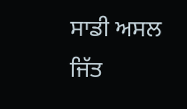ਸਾਡੀ ਅਸਲ ਜਿੱਤ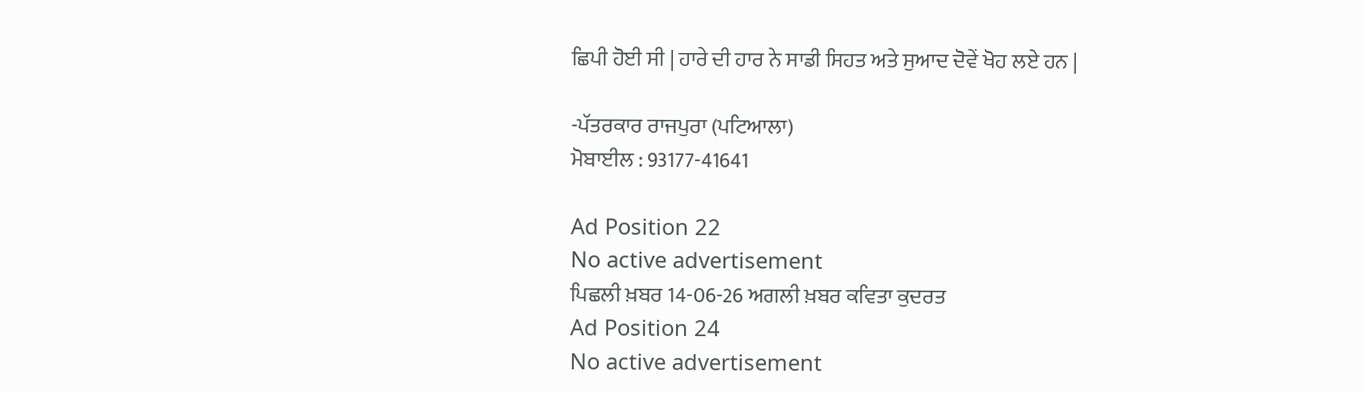ਛਿਪੀ ਹੋਈ ਸੀ | ਹਾਰੇ ਦੀ ਹਾਰ ਨੇ ਸਾਡੀ ਸਿਹਤ ਅਤੇ ਸੁਆਦ ਦੋਵੇਂ ਖੋਹ ਲਏ ਹਨ |

-ਪੱਤਰਕਾਰ ਰਾਜਪੁਰਾ (ਪਟਿਆਲਾ)
ਮੋਬਾਈਲ : 93177-41641

Ad Position 22
No active advertisement
ਪਿਛਲੀ ਖ਼ਬਰ 14-06-26 ਅਗਲੀ ਖ਼ਬਰ ਕਵਿਤਾ ਕੁਦਰਤ
Ad Position 24
No active advertisement